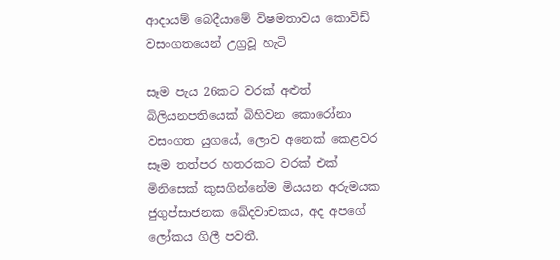ආදායම් බෙදීයාමේ විෂමතාවය කොවිඩ් වසංගතයෙන් උග්‍රවූ හැටි

සෑම පැය 26කට වරක් අළුත් බිලියනපතියෙක් බිහිවන කොරෝනා වසංගත යුගයේ, ලොව අනෙක් කෙළවර සෑම තත්පර හතරකට වරක් එක් මිනිසෙක් කුසගින්නේම මියයන අරුමයක ජුගුප්සාජනක ඛේදවාචකය, අද අපගේ ලෝකය ගිලී පවතී.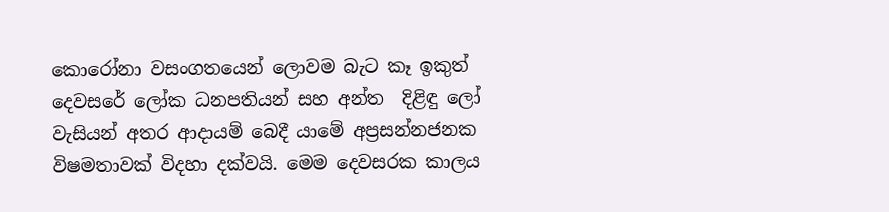කොරෝනා වසංගතයෙන් ලොවම බැට කෑ ඉකුත් දෙවසරේ ලෝක ධනපතියන් සහ අන්ත  දිළිඳු ලෝ වැසියන් අතර ආදායම් බෙදී යාමේ අප්‍රසන්නජනක විෂමතාවක් විදහා දක්වයි. මෙම දෙවසරක කාලය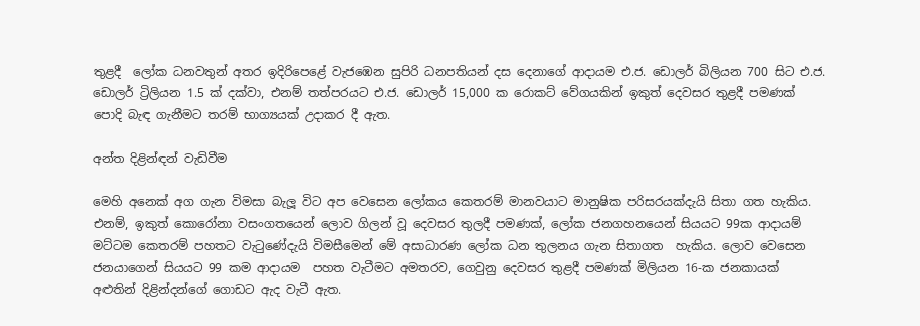තුළදී  ලෝක ධනවතුන් අතර ඉදිරිපෙළේ වැජඹෙන සුපිරි ධනපතියන් දස දෙනාගේ ආදායම එ.ජ. ඩොලර් බිලියන 700 සිට එ.ජ. ඩොලර් ට්‍රිලියන 1.5 ක් දක්වා, එනම් තත්පරයට එ.ජ. ඩොලර් 15,000 ක රොකට් වේගයකින් ඉකුත් දෙවසර තුළදී පමණක් පොදි බැඳ ගැනීමට තරම් භාග්‍යයක් උදාකර දී ඇත.

අන්ත දිළින්ඳන් වැඩිවීම

මෙහි අනෙක් අග ගැන විමසා බැලූ විට අප වෙසෙන ලෝකය කෙතරම් මානවයාට මානුෂික පරිසරයක්දැයි සිතා ගත හැකිය. එනම්, ඉකුත් කොරෝනා වසංගතයෙන් ලොව ගිලන් වූ දෙවසර තුලදී පමණක්, ලෝක ජනගහනයෙන් සියයට 99ක ආදායම් මට්ටම කෙතරම් පහතට වැටුණේදැයි විමසීමෙන් මේ අසාධාරණ ලෝක ධන තුලනය ගැන සිතාගත  හැකිය. ලොව වෙසෙන ජනයාගෙන් සියයට 99 කම ආදායම  පහත වැටීමට අමතරව, ගෙවුනු දෙවසර තුළදී පමණක් මිලියන 16-ක ජනකායක් අළුතින් දිළින්දන්ගේ ගොඩට ඇද වැටී ඇත.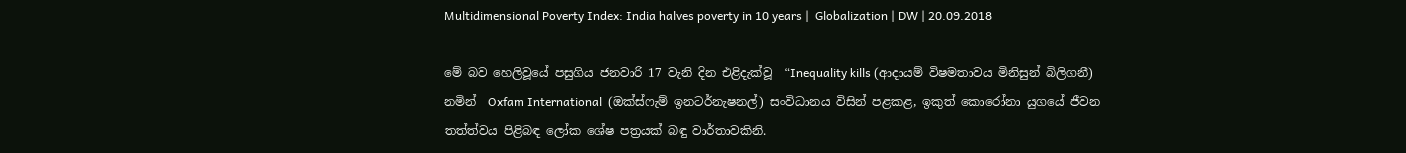Multidimensional Poverty Index: India halves poverty in 10 years |  Globalization | DW | 20.09.2018

මේ බව හෙලිවූයේ පසුගිය ජනවාරි 17 වැනි දින එළිදැක්වූ  “Inequality kills (ආදායම් විෂමතාවය මිනිසුන් බිලිගනී) නමින්  Oxfam International  (ඔක්ස්ෆැම් ඉනටර්නැෂනල්) සංවිධානය විසින් පළකළ, ඉකුත් කොරෝනා යුගයේ ජීවන තත්ත්වය පිළිබඳ ලෝක ශේෂ පත්‍රයක් බඳු වාර්තාවකිනි.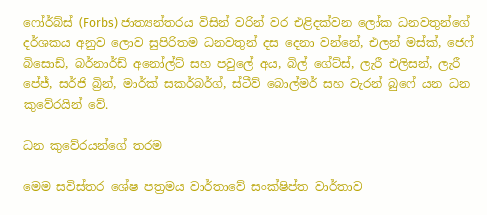ෆෝර්බ්ස් (Forbs) ජාත්‍යන්තරය විසින් වරින් වර එළිදක්වන ලෝක ධනවතුන්ගේ දර්ශකය අනුව ලොව සුපිරිතම ධනවතුන් දස දෙනා වන්නේ, එලන් මස්ක්, ජෙෆ් බිසොඩ්, බර්නාර්ඩ් අනෝල්ට් සහ පවුලේ අය, බිල් ගේට්ස්, ලැරී එලිසන්, ලැරී  පේජ්, සර්ජි බ්‍රින්, මාර්ක් සකර්බර්ග්, ස්ටීව් බොල්මර් සහ වැරන් බුෆේ යන ධන කුවේරයින් වේ.

ධන කුවේරයන්ගේ තරම

මෙම සවිස්තර ශේෂ පත්‍රමය වාර්තාවේ සංක්ෂිප්ත වාර්තාව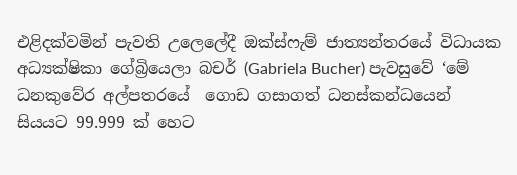එළිදක්වමින් පැවති උලෙලේදී ඔක්ස්ෆැම් ජාත්‍යන්තරයේ විධායක අධ්‍යක්ෂිකා ගේබ්‍රියෙලා බචර් (Gabriela Bucher) පැවසුවේ ‘මේ ධනකුවේර අල්පතරයේ  ගොඩ ගසාගත් ධනස්කන්ධයෙන් සියයට 99.999 ක් හෙට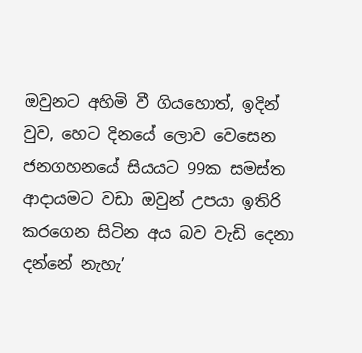ඔවුනට අහිමි වී ගියහොත්, ඉදින් වුව, හෙට දිනයේ ලොව වෙසෙන ජනගහනයේ සියයට 99ක සමස්ත ආදායමට වඩා ඔවුන් උපයා ඉතිරි කරගෙන සිටින අය බව වැඩි දෙනා  දන්නේ නැහැ’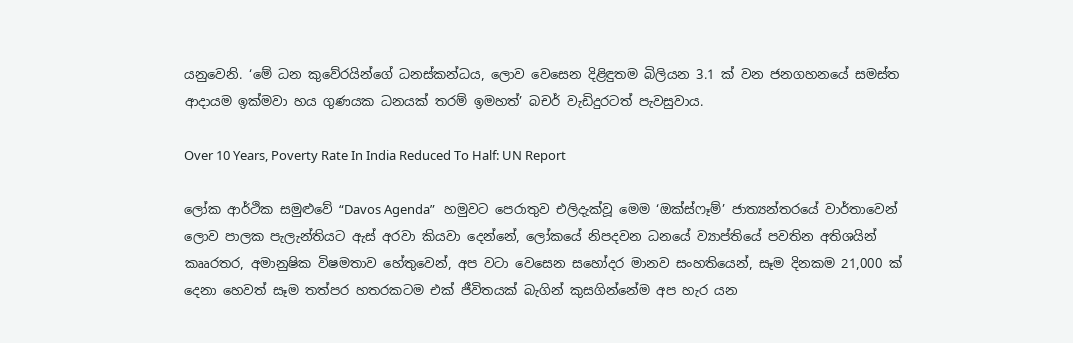යනුවෙනි. ‘මේ ධන කුවේරයින්ගේ ධනස්කන්ධය, ලොව වෙසෙන දිළිඳුතම බිලියන 3.1 ක් වන ජනගහනයේ සමස්ත ආදායම ඉක්මවා හය ගුණයක ධනයක් තරම් ඉමහත්’ බචර් වැඩිදුරටත් පැවසුවාය.

Over 10 Years, Poverty Rate In India Reduced To Half: UN Report

ලෝක ආර්ථික සමුළුවේ “Davos Agenda”   හමුවට පෙරාතුව එලිදැක්වූ මෙම ‘ඔක්ස්ෆෑම්’ ජාත්‍යන්තරයේ වාර්තාවෙන්  ලොව පාලක පැලැන්තියට ඇස් අරවා කියවා දෙන්නේ, ලෝකයේ නිපදවන ධනයේ ව්‍යාප්තියේ පවතින අතිශයින් කෲරතර, අමානුෂික විෂමතාව හේතුවෙන්, අප වටා වෙසෙන සහෝදර මානව සංහතියෙන්, සෑම දිනකම 21,000 ක් දෙනා හෙවත් සෑම තත්පර හතරකටම එක් ජීවිතයක් බැගින් කුසගින්නේම අප හැර යන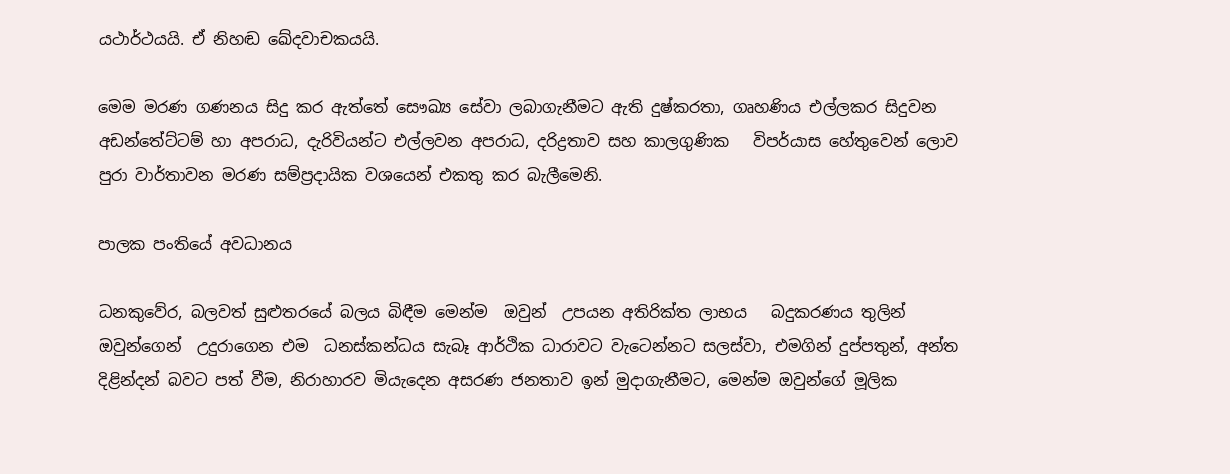යථාර්ථයයි. ඒ නිහඬ ඛේදවාචකයයි.

මෙම මරණ ගණනය සිදු කර ඇත්තේ සෞඛ්‍ය සේවා ලබාගැනීමට ඇති දුෂ්කරතා, ගෘහණිය එල්ලකර සිදුවන අඩන්තේට්ටම් හා අපරාධ, දැරිවියන්ට එල්ලවන අපරාධ, දරිද්‍රතාව සහ කාලගුණික   විපර්යාස හේතුවෙන් ලොව පුරා වාර්තාවන මරණ සම්ප්‍රදායික වශයෙන් එකතු කර බැලීමෙනි.

පාලක පංතියේ අවධානය

ධනකුවේර, බලවත් සුළුතරයේ බලය බිඳීම මෙන්ම  ඔවුන්  උපයන අතිරික්ත ලාභය   බදුකරණය තුලින් ඔවුන්ගෙන්  උදුරාගෙන එම  ධනස්කන්ධය සැබෑ ආර්ථික ධාරාවට වැටෙන්නට සලස්වා, එමගින් දුප්පතුන්, අන්ත දිළින්දන් බවට පත් වීම, නිරාහාරව මියැදෙන අසරණ ජනතාව ඉන් මුදාගැනීමට, මෙන්ම ඔවුන්ගේ මූලික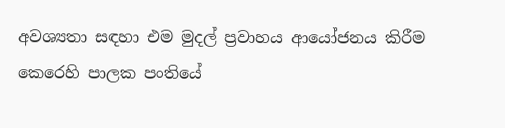අවශ්‍යතා සඳහා එම මුදල් ප්‍රවාහය ආයෝජනය කිරීම කෙරෙහි පාලක පංතියේ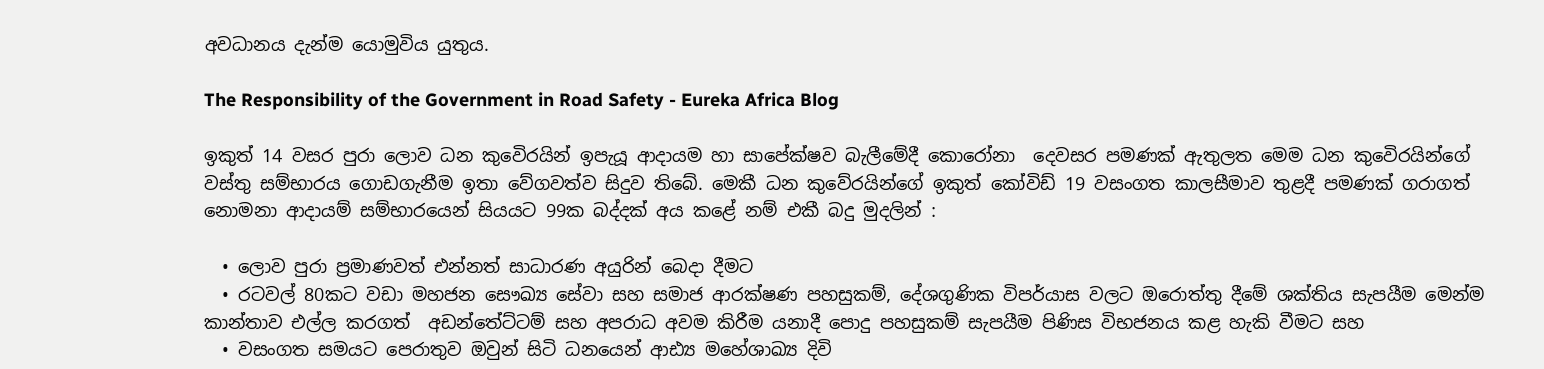අවධානය දැන්ම යොමුවිය යුතුය.

The Responsibility of the Government in Road Safety - Eureka Africa Blog

ඉකුත් 14 වසර පුරා ලොව ධන කුවෙිරයින් ඉපැයූ ආදායම හා සාපේක්ෂව බැලීමේදී කොරෝනා  දෙවසර පමණක් ඇතුලත මෙම ධන කුවෙිරයින්ගේ වස්තු සම්භාරය ගොඩගැනීම ඉතා වේගවත්ව සිදුව තිබේ. මෙකී ධන කුවේරයින්ගේ ඉකුත් කෝවිඩ් 19 වසංගත කාලසීමාව තුළදී පමණක් ගරාගත් නොමනා ආදායම් සම්භාරයෙන් සියයට 99ක බද්දක් අය කළේ නම් එකී බදු මුදලින් :

  • ලොව පුරා ප්‍රමාණවත් එන්නත් සාධාරණ අයුරින් බෙදා දීමට
  • රටවල් 80කට වඩා මහජන සෞඛ්‍ය සේවා සහ සමාජ ආරක්ෂණ පහසුකම්, දේශගුණික විපර්යාස වලට ඔරොත්තු දීමේ ශක්තිය සැපයීම මෙන්ම කාන්තාව එල්ල කරගත්  අඩන්තේට්ටම් සහ අපරාධ අවම කිරීම යනාදී පොදු පහසුකම් සැපයීම පිණිස විභජනය කළ හැකි වීමට සහ
  • වසංගත සමයට පෙරාතුව ඔවුන් සිටි ධනයෙන් ආඪ්‍ය මහේශාඛ්‍ය දිවි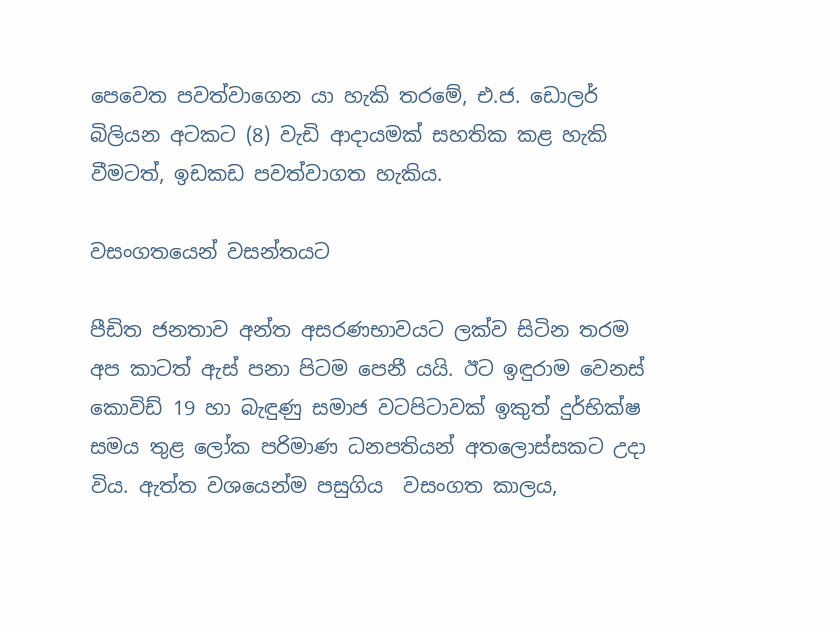පෙවෙත පවත්වාගෙන යා හැකි තරමේ, එ.ජ. ඩොලර් බිලියන අටකට (8) වැඩි ආදායමක් සහතික කළ හැකි වීමටත්, ඉඩකඩ පවත්වාගත හැකිය.

වසංගතයෙන් වසන්තයට

පීඩිත ජනතාව අන්ත අසරණභාවයට ලක්ව සිටින තරම අප කාටත් ඇස් පනා පිටම පෙනී යයි. ඊට ඉඳුරාම වෙනස් කොවිඩ් 19 හා බැඳුණු සමාජ වටපිටාවක් ඉකුත් දුර්භික්ෂ සමය තුළ ලෝක පරිමාණ ධනපතියන් අතලොස්සකට උදා විය. ඇත්ත වශයෙන්ම පසුගිය  වසංගත කාලය,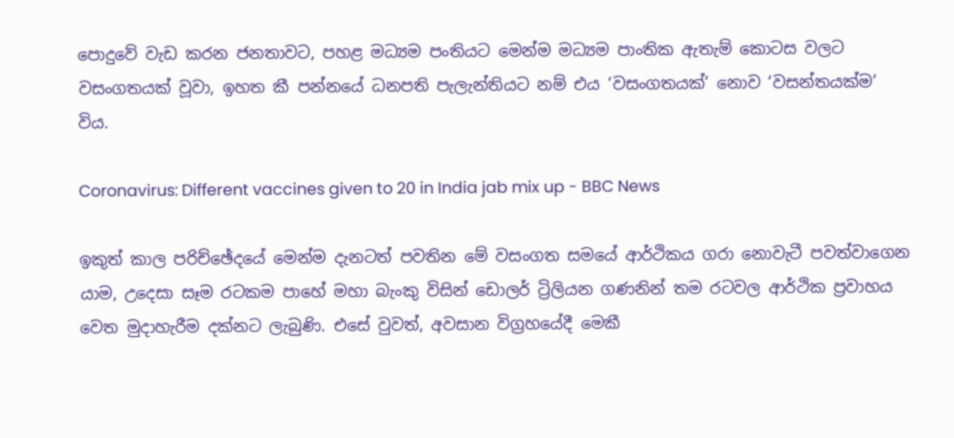පොදුවේ වැඩ කරන ජනතාවට, පහළ මධ්‍යම පංතියට මෙන්ම මධ්‍යම පාංතික ඇතැම් කොටස වලට වසංගතයක් වූවා, ඉහත කී පන්නයේ ධනපති පැලැන්තියට නම් එය ‘වසංගතයක්’ නොව ‘වසන්තයක්ම’ විය.

Coronavirus: Different vaccines given to 20 in India jab mix up - BBC News

ඉකුත් කාල පරිච්ඡේදයේ මෙන්ම දැනටත් පවතින මේ වසංගත සමයේ ආර්ථිකය ගරා නොවැටී පවත්වාගෙන යාම, උදෙසා සෑම රටකම පාහේ මහා බැංකු විසින් ඩොලර් ට්‍රිලියන ගණනින් තම රටවල ආර්ථික ප්‍රවාහය වෙත මුදාහැරීම දක්නට ලැබුණි. එසේ වුවත්, අවසාන විග්‍රහයේදී මෙකී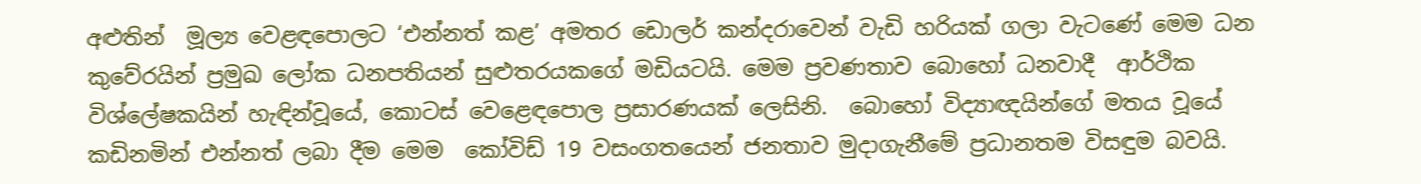අළුතින්  මූල්‍ය වෙළඳපොලට ‘එන්නත් කළ’ අමතර ඩොලර් කන්දරාවෙන් වැඩි හරියක් ගලා වැටණේ මෙම ධන කුවේරයින් ප්‍රමුඛ ලෝක ධනපතියන් සුළුතර‍යකගේ මඩියටයි. මෙම ප්‍රවණතාව බොහෝ ධනවාදී  ආර්ථික විශ්ලේෂකයින් හැඳින්වූයේ, කොටස් වෙළෙඳපොල ප්‍රසාරණයක් ලෙසිනි.  බොහෝ විද්‍යාඥයින්ගේ මතය වූයේ   කඩිනමින් එන්නත් ලබා දීම මෙම  කෝවිඩ් 19 වසංගතයෙන් ජනතාව මුදාගැනීමේ ප්‍රධානතම විසඳුම බවයි.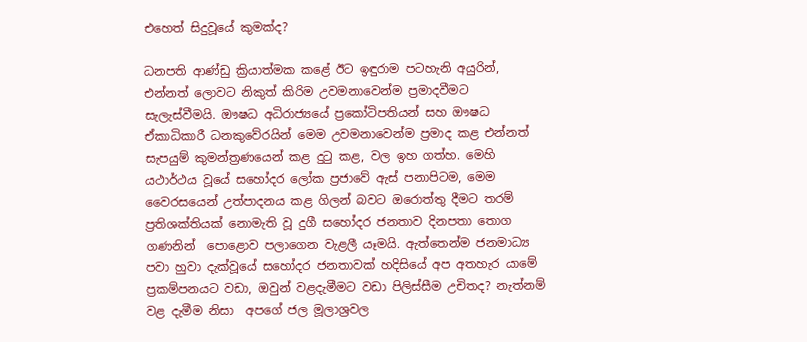එහෙත් සිදුවූයේ කුමක්ද?

ධනපති ආණ්ඩු ක්‍රියාත්මක කළේ ඊට ඉඳුරාම පටහැනි අයුරින්, එන්නත් ලොවට නිකුත් කිරිම උවමනාවෙන්ම ප්‍රමාදවීමට සැලැස්වීමයි. ඖෂධ අධිරාජ්‍යයේ ප්‍රකෝටිපතියන් සහ ඖෂධ ඒකාධිකාරී ධනකුවේරයින් මෙම උවමනාවෙන්ම ප්‍රමාද කළ එන්නත් සැපයුම් කුමන්ත්‍රණයෙන් කළ දුටු කළ, වල ඉහ ගත්හ. මෙහි  යථාර්ථය වූයේ සහෝදර ලෝක ප්‍රජාවේ ඇස් පනාපිටම, මෙම වෛරසයෙන් උත්පාදනය කළ ගිලන් බවට ඔරොත්තු දීමට තරම් ප්‍රතිශක්තියක් නොමැති වූ දුගී සහෝදර ජනතාව දිනපතා තොග ගණනින්  පොළොව පලාගෙන වැළලී යෑමයි. ඇත්තෙන්ම ජනමාධ්‍ය පවා හුවා දැක්වූයේ සහෝදර ජනතාවක් හදිසියේ අප අතහැර යාමේ ප්‍රකම්පනයට වඩා, ඔවුන් වළදැමීමට වඩා පිලිස්සීම උචිතද? නැත්නම් වළ දැමීම නිසා  අපගේ ජල මූලාශ්‍රවල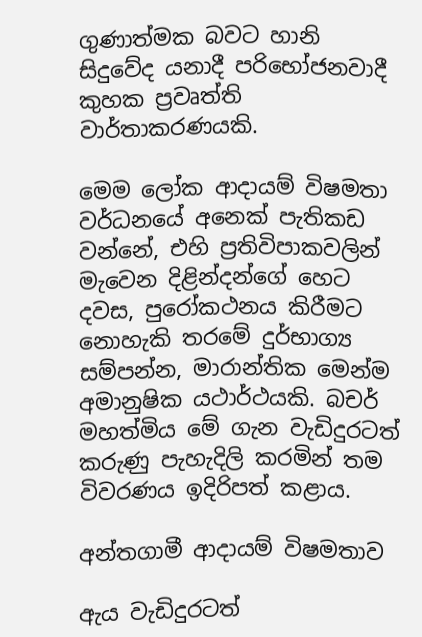ගුණාත්මක බවට හානි සිදුවේද යනාදී පරිභෝජනවාදී කුහක ප්‍රවෘත්ති වාර්තාකරණයකි.

මෙම ලෝක ආදායම් විෂමතා වර්ධනයේ අනෙක් පැතිකඩ වන්නේ, එහි ප්‍රතිවිපාකවලින් මැවෙන දිළින්දන්ගේ හෙට දවස, පුරෝකථනය කිරීමට නොහැකි තරමේ දුර්භාග්‍ය සම්පන්න, මාරාන්තික මෙන්ම අමානුෂික යථාර්ථයකි. බචර් මහත්මිය මේ ගැන වැඩිදුරටත් කරුණු පැහැදිලි කරමින් තම විවරණය ඉදිරිපත් කළාය.

අන්තගාමී ආදායම් විෂමතාව

ඇය වැඩිදුරටත්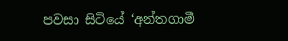පවසා සිටියේ ‘අන්තගාමී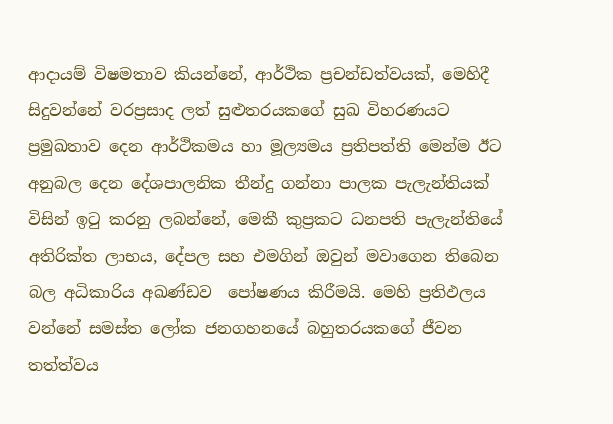ආදායම් විෂමතාව කියන්නේ, ආර්ථික ප්‍රචන්ඩත්වයක්, මෙහිදී සිදුවන්නේ වරප්‍රසාද ලත් සුළුතරයකගේ සුඛ විහරණයට ප්‍රමුඛතාව දෙන ආර්ථිකමය හා මූල්‍යමය ප්‍රතිපත්ති මෙන්ම ඊට අනුබල දෙන දේශපාලනික තීන්දු ගන්නා පාලක පැලැන්තියක් විසින් ඉටු කරනු ලබන්නේ, මෙකී කුප්‍රකට ධනපති පැලැන්තියේ අතිරික්ත ලාභය, දේපල සහ එමගින් ඔවුන් මවාගෙන තිබෙන බල අධිකාරිය අඛණ්ඩව  පෝෂණය කිරීමයි. මෙහි ප්‍රතිඵලය වන්නේ සමස්ත ලෝක ජනගහනයේ බහුතරයකගේ ජීවන තත්ත්වය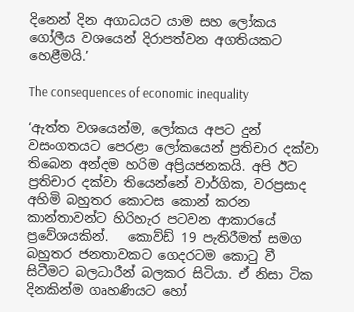දිනෙන් දින අගාධයට යාම සහ ලෝකය ගෝලීය වශයෙන් දිරාපත්වන අගතියකට හෙළීමයි.’

The consequences of economic inequality

‘ඇත්ත වශයෙන්ම, ලෝකය අපට දුන් වසංගතයට පෙරළා ලෝකයෙන් ප්‍රතිචාර දක්වා තිබෙන අන්දම හරිම අප්‍රියජනකයි. අපි ඊට ප්‍රතිචාර දක්වා තියෙන්නේ වාර්ගික, වරප්‍රසාද අහිමි බහුතර කොටස කොන් කරන කාන්තාවන්ට හිරිහැර පටවන ආකාරයේ ප්‍රවේශයකින්.   කොව්ඩ් 19 පැතිරීමත් සමග බහුතර ජනතාවකට ගෙදරටම කොටු වී සිටීමට බලධාරීන් බලකර සිටියා. ඒ නිසා ටික දිනකින්ම ගෘහණියට හෝ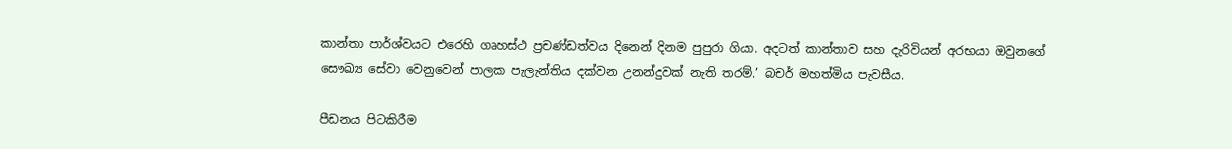කාන්තා පාර්ශ්වයට එරෙහි ගෘහස්ථ ප්‍රචණ්ඩත්වය දිනෙන් දිනම පුපුරා ගියා. අදටත් කාන්තාව සහ දැරිවියන් අරභයා ඔවුනගේ  සෞඛ්‍ය සේවා වෙනුවෙන් පාලක පැලැන්තිය දක්වන උනන්දුවක් නැති තරම්.’ බචර් මහත්මිය පැවසීය.

පීඩනය පිටකිරීම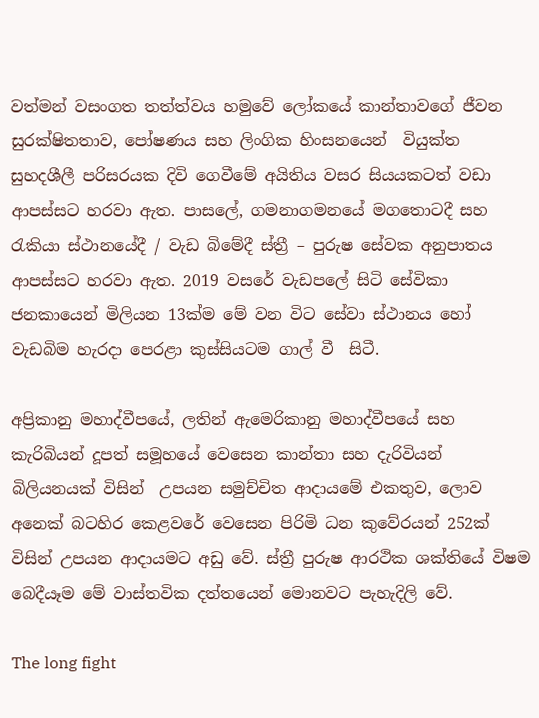වත්මන් වසංගත තත්ත්වය හමුවේ ලෝකයේ කාන්තාවගේ ජීවන සුරක්ෂිතතාව, පෝෂණය සහ ලිංගික හිංසනයෙන්  වියුක්ත සුහදශීලී පරිසරයක දිවි ගෙවීමේ අයිතිය වසර සියයකටත් වඩා ආපස්සට හරවා ඇත. පාසලේ, ගමනාගමනයේ මගතොටදී සහ රැකියා ස්ථානයේදී / වැඩ බිමේදී ස්ත්‍රී – පුරුෂ සේවක අනුපාතය ආපස්සට හරවා ඇත. 2019 වසරේ වැඩපලේ සිටි සේවිකා ජනකායෙන් මිලියන 13ක්ම මේ වන විට සේවා ස්ථානය හෝ වැඩබිම හැරදා පෙරළා කුස්සියටම ගාල් වී  සිටී.

අප්‍රිකානු මහාද්වීපයේ, ලතින් ඇමෙරිකානු මහාද්වීපයේ සහ කැරිබියන් දූපත් සමූහයේ වෙසෙන කාන්තා සහ දැරිවියන් බිලියනයක් විසින්  උපයන සමුච්චිත ආදායමේ එකතුව, ලොව අනෙක් බටහිර කෙළවරේ වෙසෙන පිරිමි ධන කුවේරයන් 252ක් විසින් උපයන ආදායමට අඩු වේ. ස්ත්‍රී පුරුෂ ආරථික ශක්තියේ විෂම බෙදීයෑම මේ වාස්තවික දත්තයෙන් මොනවට පැහැදිලි වේ.

The long fight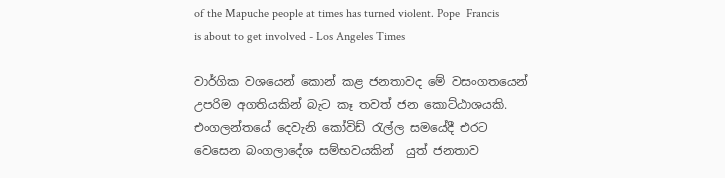of the Mapuche people at times has turned violent. Pope  Francis is about to get involved - Los Angeles Times

වාර්ගික වශයෙන් කොන් කළ ජනතාවද මේ වසංගතයෙන් උපරිම අගතියකින් බැට කෑ තවත් ජන කොට්ඨාශයකි. එංගලන්තයේ දෙවැනි කෝවිඩ් රැල්ල සමයේදී එරට වෙසෙන බංගලාදේශ සම්භවයකින්  යුත් ජනතාව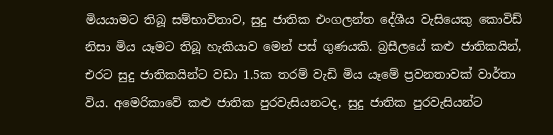මියයාමට තිබූ සම්භාවිතාව, සුදු ජාතික එංගලන්ත දේශීය වැසියෙකු කොවිඩ් නිසා මිය යෑමට තිබූ හැකියාව මෙන් පස් ගුණයකි. බ්‍රසීලයේ කළු ජාතිකයින්,  එරට සුදු ජාතිකයින්ට වඩා 1.5ක තරම් වැඩි මිය යෑමේ ප්‍රවනතාවක් වාර්තා විය. අමෙරිකාවේ කළු ජාතික පුරවැසියනටද, සුදු ජාතික පුරවැසියන්ට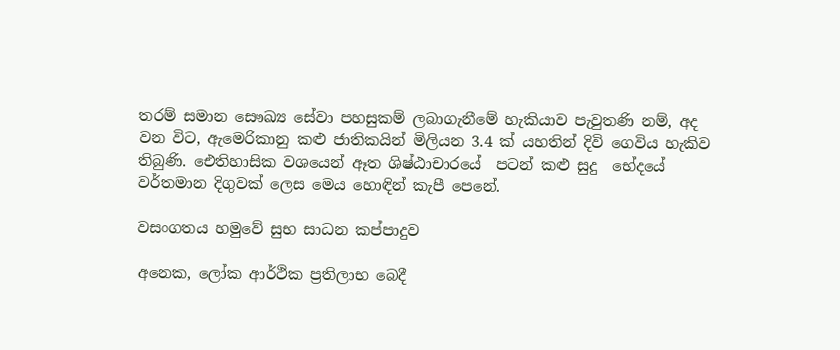තරම් සමාන සෞඛ්‍ය සේවා පහසුකම් ලබාගැනීමේ හැකියාව පැවුතණි නම්, අද වන විට, ඇමෙරිකානු කළු ජාතිකයින් මිලියන 3.4 ක් යහතින් දිවි ගෙවිය හැකිව තිබුණි. ඓතිහාසික වශයෙන් ඈත ශිෂ්ඨාචාරයේ  පටන් කළු සුදු  භේදයේ වර්තමාන දිගුවක් ලෙස මෙය හොඳින් කැපී පෙනේ.

වසංගතය හමුවේ සුභ සාධන කප්පාදුව

අනෙක, ලෝක ආර්ථික ප්‍රතිලාභ බෙදී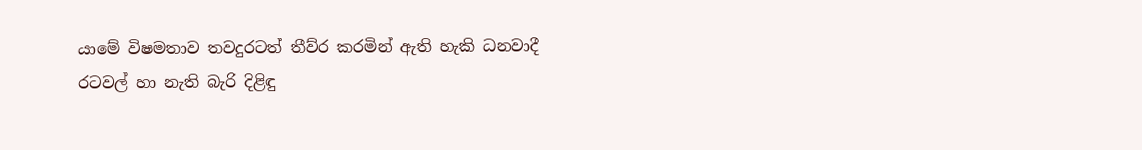යාමේ විෂමතාව තවදුරටත් තීව්ර කරමින් ඇති හැකි ධනවාදී රටවල් හා නැති බැරි දිළිඳු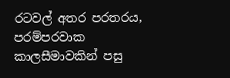රටවල් අතර පරතරය, පරම්පරවාක කාලසීමාවකින් පසු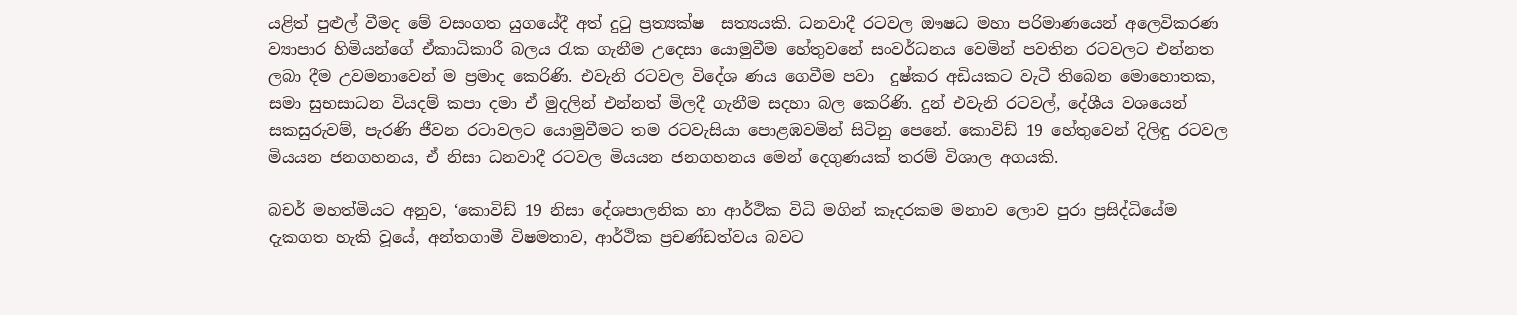යළිත් පුළුල් වීමද මේ වසංගත යුගයේදී අත් දුටු ප්‍රත්‍යක්ෂ  සත්‍යයකි. ධනවාදී රටවල ඖෂධ මහා පරිමාණයෙන් අලෙවිකරණ ව්‍යාපාර හිමියන්ගේ ඒකාධිකාරී බලය රැක ගැනීම උදෙසා යොමුවීම හේතුවනේ සංවර්ධනය වෙමින් පවතින රටවලට එන්නත ලබා දීම උවමනාවෙන් ම ප්‍රමාද කෙරිණි. එවැනි රටවල විදේශ ණය ගෙවීම පවා  දුෂ්කර අඩියකට වැටී තිබෙන මොහොතක, සමා සුභසාධන වියදම් කපා දමා ඒ මුදලින් එන්නත් මිලදී ගැනීම සදහා බල කෙරිණි. දුන් එවැනි රටවල්, දේශීය වශයෙන් සකසුරුවම්, පැරණි ජීවන රටාවලට යොමුවීමට තම රටවැසියා පොළඹවමින් සිටිනු පෙනේ. කොවිඩ් 19 හේතුවෙන් දිලිඳු රටවල මියයන ජනගහනය, ඒ නිසා ධනවාදී රටවල මියයන ජනගහනය මෙන් දෙගුණයක් තරම් විශාල අගයකි.

බචර් මහත්මියට අනුව, ‘කොවිඩ් 19 නිසා දේශපාලනික හා ආර්ථික විධි මගින් කෑදරකම මනාව ලොව පුරා ප්‍රසිද්ධියේම දැකගත හැකි වූයේ, අන්තගාමී විෂමතාව, ආර්ථික ප්‍රචණ්ඩත්වය බවට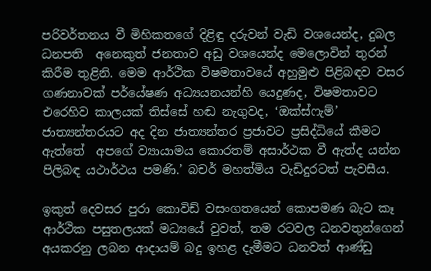පරිවර්තනය වී මිහිකතගේ දිළිඳු දරුවන් වැඩි වශයෙන්ද, දුබල ධනපති  අනෙකුත් ජනතාව අඩු වශයෙන්ද මෙලොවින් තුරන් කිරීම තුළිනි. මෙම ආර්ථික විෂමතාවයේ අහුමුළු පිළිබඳව වසර ගණනාවක් පර්යේෂණ අධ්‍යයනයන්හි යෙදුණද, විෂමතාවට එරෙහිව කාලයක් තිස්සේ හඬ නැගුවද, ‘ඔක්ස්ෆැම්’ ජාත්‍යන්තරයට අද දින ජාත්‍යන්තර ප්‍රජාවට ප්‍රසිද්ධියේ කීමට  ඇත්තේ  අපගේ ව්‍යායාමය කොරතම් අසාර්ථක වී ඇත්ද යන්න පිලිබඳ යථාර්ථය පමණි.’ බචර් මහත්මිය වැඩිදුරටත් පැවසීය.

ඉකුත් දෙවසර පුරා කොවිඩ් වසංගතයෙන් කොපමණ බැට කෑ ආර්ථික පසුතලයක් මධ්‍යයේ වුවත්, තම රටවල ධනවතුන්ගෙන් අයකරනු ලබන ආදායම් බදු ඉහළ දැමීමට ධනවත් ආණ්ඩු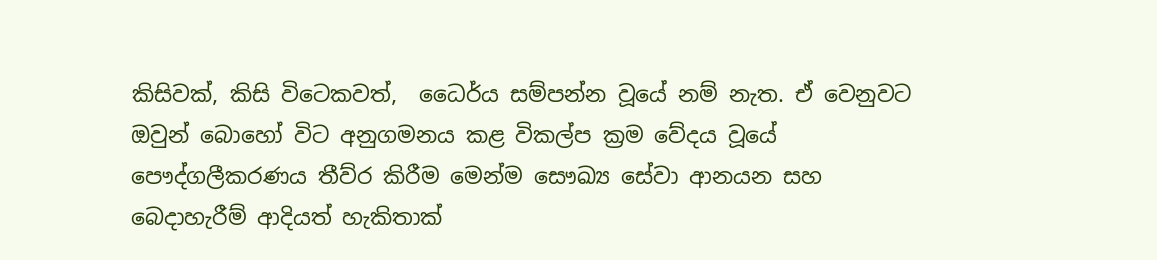කිසිවක්, කිසි විටෙකවත්,  ධෛර්ය සම්පන්න වූයේ නම් නැත. ඒ වෙනුවට ඔවුන් බොහෝ විට අනුගමනය කළ විකල්ප ක්‍රම වේදය වූයේ පෞද්ගලීකරණය තීව්ර කිරීම මෙන්ම සෞඛ්‍ය සේවා ආනයන සහ බෙදාහැරීම් ආදියත් හැකිතාක්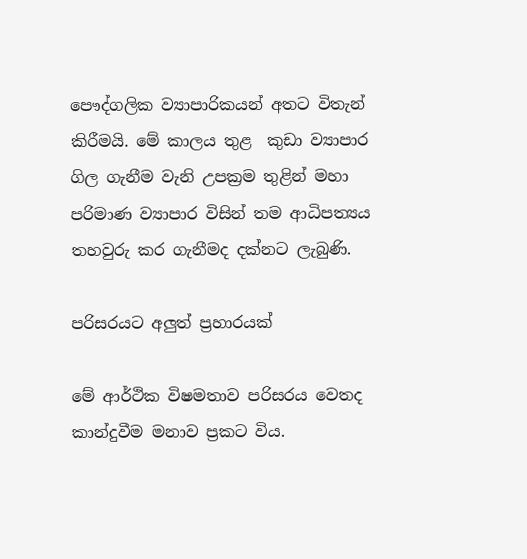පෞද්ගලික ව්‍යාපාරිකයන් අතට විතැන් කිරීමයි. මේ කාලය තුළ  කුඩා ව්‍යාපාර ගිල ගැනීම වැනි උපක්‍රම තුළින් මහා පරිමාණ ව්‍යාපාර විසින් තම ආධිපත්‍යය තහවුරු කර ගැනීමද දක්නට ලැබුණි.

පරිසරයට අලුත් ප්‍රහාරයක්

මේ ආර්ථික විෂමතාව පරිසරය වෙතද කාන්දුවීම මනාව ප්‍රකට විය.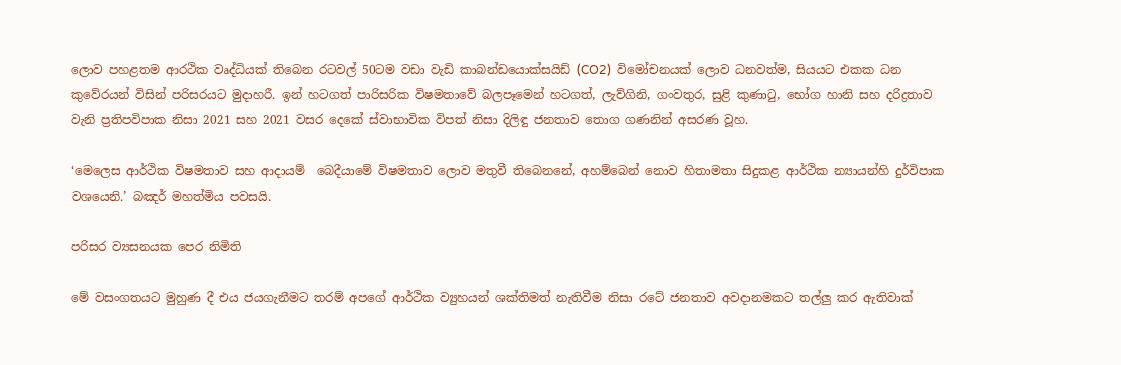ලොව පහළතම ආරථික වෘද්ධියක් තිබෙන රටවල් 50ටම වඩා වැඩි කාබන්ඩයොක්සයිඩ් (CO2)  විමෝචනයක් ලොව ධනවත්ම, සියයට එකක ධන කුවේරයන් විසින් පරිසරයට මුදාහරී. ඉන් හටගත් පාරිසරික විෂමතාවේ බලපෑමෙන් හටගත්, ලැව්ගිනි, ගංවතුර, සුළි කුණාටු, භෝග හානි සහ දරිද්‍රතාව වැනි ප්‍රතිපවිපාක නිසා 2021 සහ 2021 වසර දෙකේ ස්වාභාවික විපත් නිසා දිලිඳු ජනතාව තොග ගණනින් අසරණ වූහ.

‘මෙලෙස ආර්ථික විෂමතාව සහ ආදායම්  බෙදීයාමේ විෂමතාව ලොව මතුවී තිබෙනනේ, අහම්බෙන් නොව හිතාමතා සිදුකළ ආර්ථික න්‍යායන්හි දුර්විපාක වශයෙනි.’ බඤර් මහත්මිය පවසයි.

පරිසර ව්‍යසනයක පෙර නිමිති

මේ වසංගතයට මුහුණ දී එය ජයගැනීමට තරම් අපගේ ආර්ථික ව්‍යුහයන් ශක්තිමත් නැතිවීම නිසා රටේ ජනතාව අවදානමකට තල්ලු කර ඇතිවාක්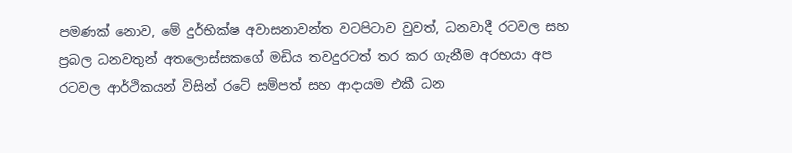පමණක් නොව, මේ දුර්භික්ෂ අවාසනාවන්ත වටපිටාව වුවත්, ධනවාදී රටවල සහ ප්‍රබල ධනවතුන් අතලොස්සකගේ මඩිය තවදුරටත් තර කර ගැනීම අරභයා අප රටවල ආර්ථිකයන් විසින් රටේ සම්පත් සහ ආදායම එකී ධන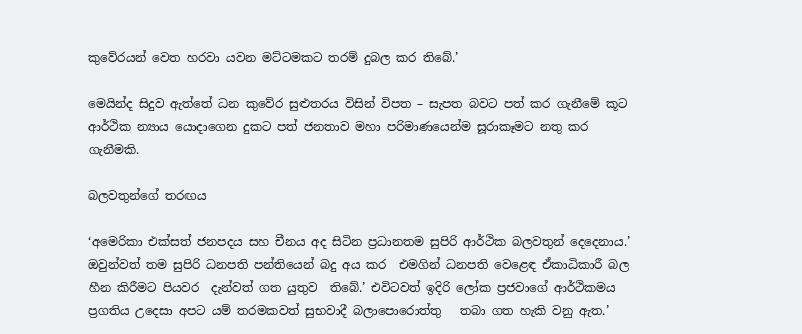කුවේරයන් වෙත හරවා යවන මට්ටමකට තරම් දුබල කර තිබේ.’

මෙයින්ද සිදුව ඇත්තේ ධන කුවේර සුළුතරය විසින් විපත – සැපත බවට පත් කර ගැනීමේ කූට ආර්ථික න්‍යාය යොදාගෙන දුකට පත් ජනතාව මහා පරිමාණයෙන්ම සූරාකෑමට නතු කර ගැනීමකි.

බලවතුන්ගේ තරඟය

‘අමෙරිකා එක්සත් ජනපදය සහ චීනය අද සිටින ප්‍රධානතම සුපිරි ආර්ථික බලවතුන් දෙදෙනාය.’ ඔවුන්වත් තම සුපිරි ධනපති පන්තියෙන් බදු අය කර  එමගින් ධනපති වෙළෙඳ ඒකාධිකාරී බල හීන කිරීමට පියවර  දැන්වත් ගත යුතුව  තිබේ.’ එවිටවත් ඉදිරි ලෝක ප්‍රජවාගේ ආර්ථිකමය ප්‍රගතිය උදෙසා අපට යම් තරමකවත් සුභවාදී බලාපොරොත්තු   තබා ගත හැකි වනු ඇත.’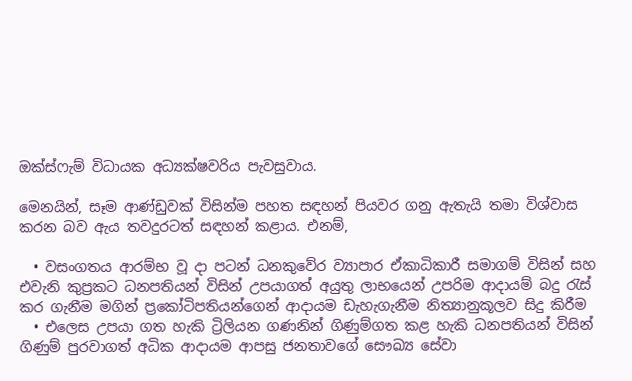ඔක්ස්ෆැම් විධායක අධ්‍යක්ෂවරිය පැවසුවාය.

මෙනයින්, සෑම ආණ්ඩුවක් විසින්ම පහත සඳහන් පියවර ගනු ඇතැයි තමා විශ්වාස කරන බව ඇය තවදුරටත් සඳහන් කළාය. එනම්,

  • වසංගතය ආරම්භ වූ දා පටන් ධනකුවේර ව්‍යාපාර ඒකාධිකාරී සමාගම් විසින් සහ එවැනි කුප්‍රකට ධනපතියන් විසින් උපයාගත් අයුතු ලාභයෙන් උපරිම ආදායම් බදු රැස් කර ගැනීම මගින් ප්‍රකෝටිපතියන්ගෙන් ආදායම ඩැහැගැනීම නිත්‍යානුකූලව සිදු කිරීම
  • එලෙස උපයා ගත හැකි ට්‍රිලියන ගණනින් ගිණුම්ගත කළ හැකි ධනපතියන් විසින් ගිණුම් පුරවාගත් අධික ආදායම ආපසු ජනතාවගේ සෞඛ්‍ය සේවා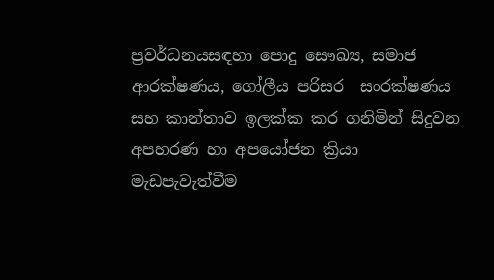ප්‍රවර්ධනයසඳහා පොදු සෞඛ්‍ය, සමාජ ආරක්ෂණය, ගෝලීය පරිසර  සංරක්ෂණය සහ කාන්තාව ඉලක්ක කර ගනිමින් සිදුවන අපහරණ හා අපයෝජන ක්‍රියා මැඩපැවැත්වීම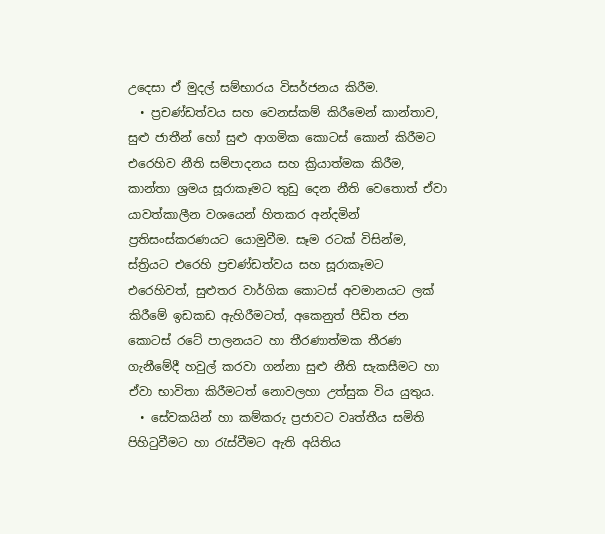උදෙසා ඒ මුදල් සම්භාරය විසර්ජනය කිරීම.
  • ප්‍රචණ්ඩත්වය සහ වෙනස්කම් කිරීමෙන් කාන්තාව, සුළු ජාතීන් හෝ සුළු ආගමික කොටස් කොන් කිරීමට එරෙහිව නීති සම්පාදනය සහ ක්‍රියාත්මක කිරීම, කාන්තා ශ්‍රමය සූරාකෑමට තුඩු දෙන නීති වෙතොත් ඒවා යාවත්කාලීන වශයෙන් හිතකර අන්දමින් ප්‍රතිසංස්කරණයට ය‍ොමුවීම. සෑම රටක් විසින්ම, ස්ත්‍රියට එරෙහි ප්‍රචණ්ඩත්වය සහ සූරාකෑමට එරෙහිවත්, සුළුතර වාර්ගික කොටස් අවමානයට ලක් කිරීමේ ඉඩකඩ ඇහිරීමටත්, අකෙනුත් පීඩිත ජන කොටස් රටේ පාලනයට හා තීරණාත්මක තීරණ ගැනීමේදී හවුල් කරවා ගන්නා සුළු නීති සැකසීමට හා ඒවා භාවිතා කිරීමටත් නොවලහා උත්සුක විය යුතුය.
  • සේවකයින් හා කම්කරු ප්‍රජාවට වෘත්තීය සමිති පිහිටුවීමට හා රැස්වීමට ඇති අයිතිය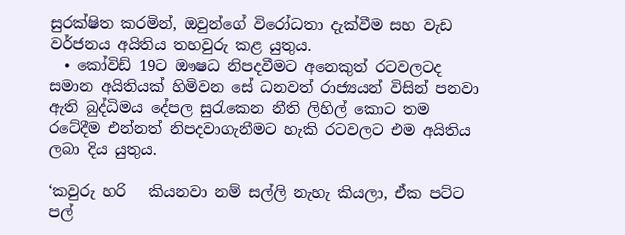සුරක්ෂිත කරමින්, ඔවුන්ගේ විරෝධතා දැක්වීම සහ වැඩ වර්ජනය අයිතිය තහවුරු කළ යුතුය.
  • කෝවිඩ් 19ට ඖෂධ නිපදවීමට අනෙකුත් රටවලටද සමාන අයිතියක් හිමිවන සේ ධනවත් රාජ්‍යයන් විසින් පනවා ඇති බුද්ධිමය දේපල සුරැකෙන නීති ලිහිල් කොට තම රටේදීම එන්නත් නිපදවාගැනීමට හැකි රටවලට එම අයිතිය ලබා දිය යුතුය.

‘කවුරු හරි   කියනවා නම් සල්ලි නැහැ කියලා, ඒක පට්ට පල්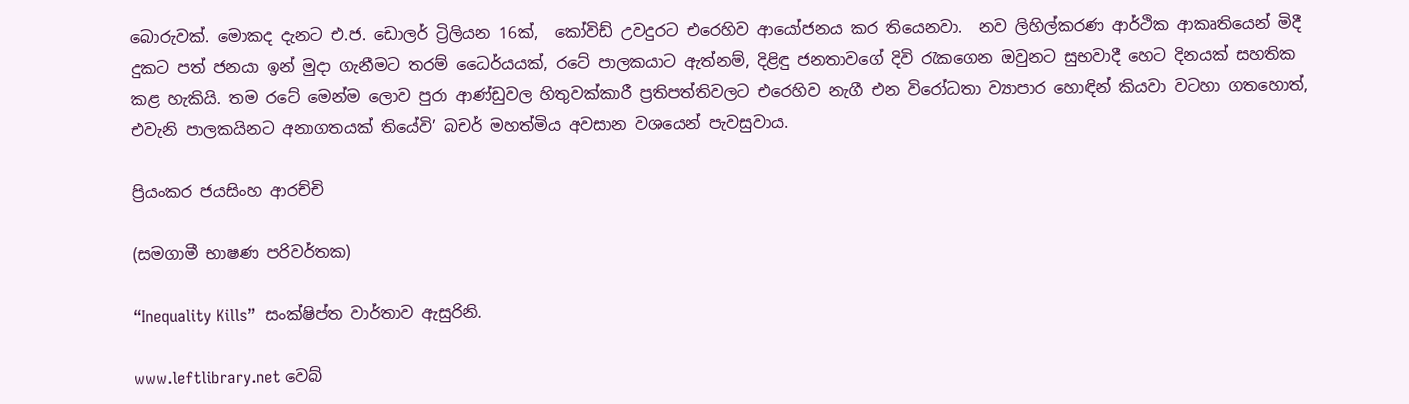බොරුවක්. මොකද දැනට එ.ජ. ඩොලර් ට්‍රිලියන 16ක්,  කෝවිඩ් උවදුරට එරෙහිව ආයෝජනය කර තියෙනවා.  නව ලිහිල්කරණ ආර්ථික ආකෘතියෙන් මිදී දුකට පත් ජනයා ඉන් මුදා ගැනීමට තරම් ධෛර්යයක්, රටේ පාලකයාට ඇත්නම්, දිළිඳු ජනතාවගේ දිවි රැකගෙන ඔවුනට සුභවාදී හෙට දිනයක් සහතික කළ හැකියි. තම රටේ මෙන්ම ලොව පුරා ආණ්ඩුවල හිතුවක්කාරී ප්‍රතිපත්තිවලට එරෙහිව නැගී එන විරෝධතා ව්‍යාපාර හොඳින් කියවා වටහා ගතහොත්, එවැනි පාලකයිනට අනාගතයක් තියේවි’ බචර් මහත්මිය අවසාන වශයෙන් පැවසුවාය.

ප්‍රියංකර ජයසිංහ ආරච්චි

(සමගාමී භාෂණ පරිවර්තක)

“Inequality Kills”  සංක්ෂිප්ත වාර්තාව ඇසුරිනි.

www.leftlibrary.net වෙබ්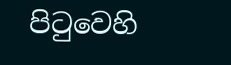පිටුවෙහි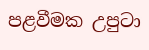පළවීමක උපුටා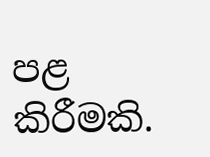පළ කිරීමකි.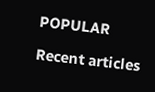POPULAR

Recent articles